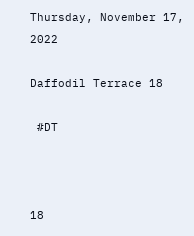Thursday, November 17, 2022

Daffodil Terrace 18

 #DT



18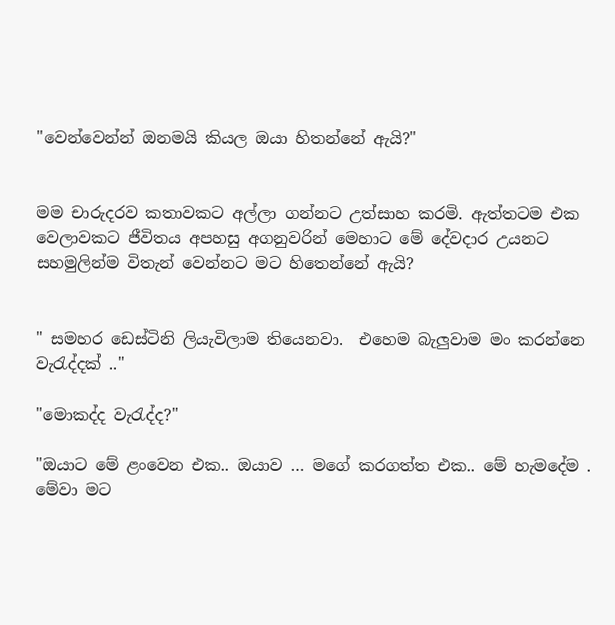"වෙන්වෙන්න් ඔනමයි කියල ඔයා හිතන්නේ ඇයි?"


මම චාරුදරව කතාවකට අල්ලා ගන්නට උත්සාහ කරමි. ඇත්තටම එක වෙලාවකට ජීවිතය අපහසු අගනුවරින් මෙහාට මේ දේවදාර උයනට සහමුලින්ම විතැන් වෙන්නට මට හිතෙන්නේ ඇයි?


" සමහර ඩෙස්ටිනි ලියැවිලාම තියෙනවා.  එහෙම බැලුවාම මං කරන්නෙ වැරැද්දක් .."

"මොකද්ද වැරැද්ද?"

"ඔයාට මේ ළංවෙන එක.. ඔයාව … මගේ කරගත්ත එක.. මේ හැමදේම . මේවා මට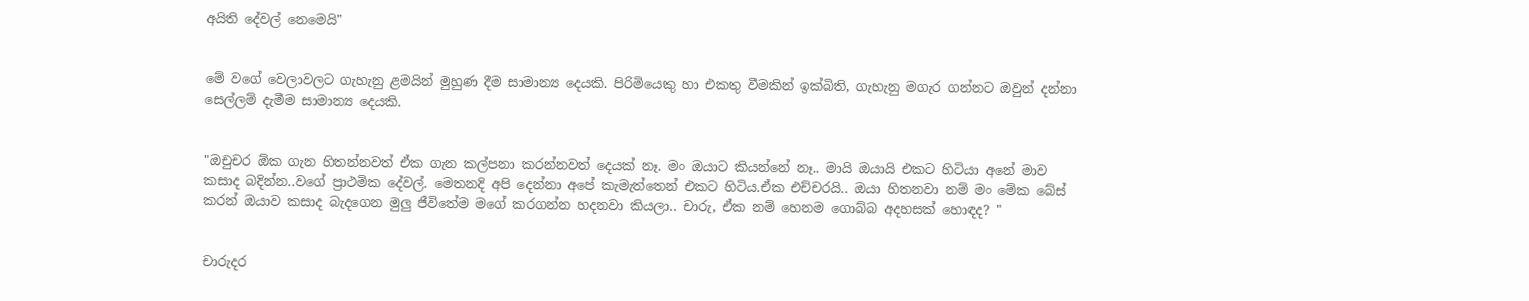අයිති දේවල් නෙමෙයි"


මේ වගේ වෙලාවලට ගැහැනු ළමයින් මුහුණ දීම සාමාන්‍ය දෙයකි. පිරිමියෙකු හා එකතු වීමකින් ඉක්බිති, ගැහැනු මගැර ගන්නට ඔවුන් දන්නා සෙල්ලම් දැමීම සාමාන්‍ය දෙයකි.


"ඔචුචර ඕක ගැන හිතන්නවත් ඒක ගැන කල්පනා කරන්නවත් දෙයක් නෑ. මං ඔයාට කියන්නේ නෑ.. මායි ඔයායි එකට හිටියා අනේ මාව කසාද බදින්න..වගේ ප්‍රාථමික දේවල්. මෙතනදි අපි දෙන්නා අපේ කැමැත්තෙන් එකට හිටිය.ඒක එච්චරයි.. ඔයා හිතනවා නම් මං මේක බේස් කරන් ඔයාව කසාද බැදගෙන මුලු ජීවිතේම මගේ කරගන්න හදනවා කියලා.. චාරු, ඒක නම් හෙනම ගොබ්බ අදහසක් හොඳද? "


චාරුදර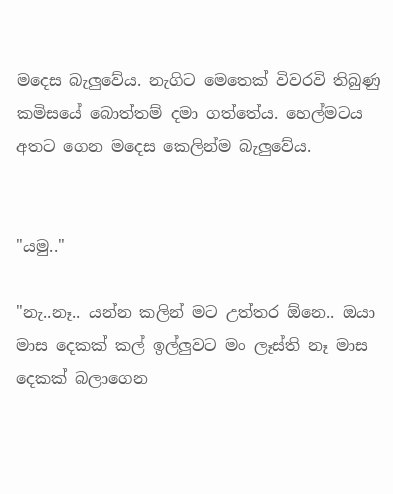මදෙස බැලුවේය. නැගිට මෙතෙක් විවරවි තිබුණු කමිසයේ බොත්තම් දමා ගත්තේය. හෙල්මටය අතට ගෙන මදෙස කෙලින්ම බැලුවේය.


"යමු.."

"නැ..නෑ.. යන්න කලින් මට උත්තර ඕනෙ.. ඔයා මාස දෙකක් කල් ඉල්ලුවට මං ලෑස්ති නෑ මාස දෙකක් බලාගෙන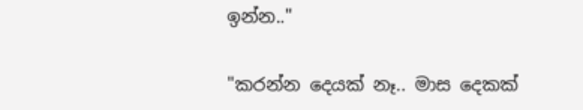ඉන්න.."

"කරන්න දෙයක් නෑ.. මාස දෙකක්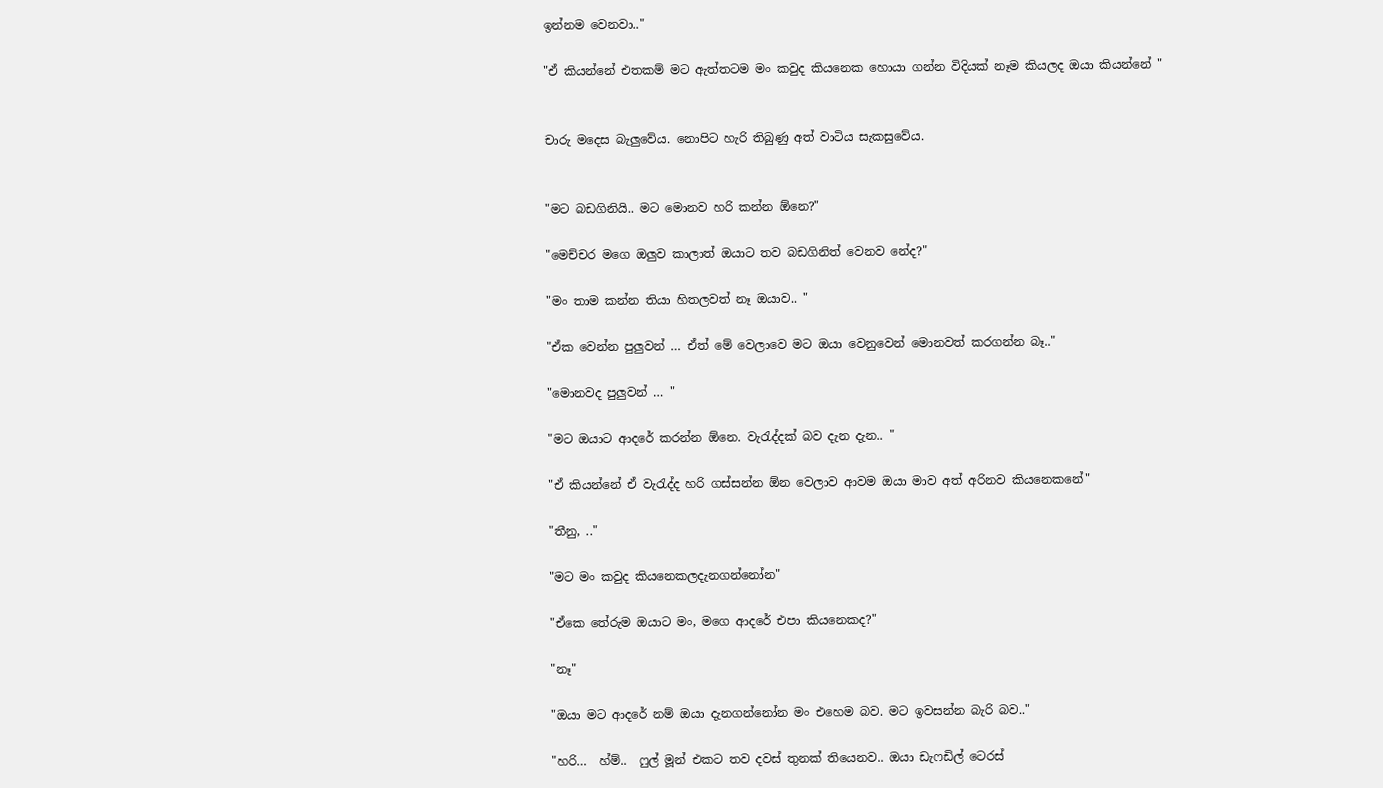ඉන්නම වෙනවා.."

"ඒ කියන්නේ එතකම් මට ඇත්තටම මං කවුද කියනෙක හොයා ගන්න විදියක් නෑම කියලද ඔයා කියන්නේ "


චාරු මදෙස බැලුවේය. නොපිට හැරි තිබුණු අත් වාටිය සැකසුවේය.


"මට බඩගිනියි.. මට මොනව හරි කන්න ඕනෙ?"

"මෙච්චර මගෙ ඔලුව කාලාත් ඔයාට තව බඩගිනිත් වෙනව නේද?"

"මං තාම කන්න තියා හිතලවත් නෑ ඔයාව.. "

"ඒක වෙන්න පුලුවන් … ඒත් මේ වෙලාවෙ මට ඔයා වෙනුවෙන් මොනවත් කරගන්න බෑ.."

"මොනවද පුලුවන් … "

"මට ඔයාට ආදරේ කරන්න ඕනෙ. වැරැද්දක් බව දැන දැන.. "

"ඒ කියන්නේ ඒ වැරැද්ද හරි ගස්සන්න ඕන වෙලාව ආවම ඔයා මාව අත් අරිනව කියනෙකනේ"

"තීනු, .."

"මට මං කවුද කියනෙකලදැනගන්නෝන"

"ඒකෙ තේරුම ඔයාට මං, මගෙ ආදරේ එපා කියනෙකද?"

"නෑ"

"ඔයා මට ආදරේ නම් ඔයා දැනගන්නෝන මං එහෙම බව. මට ඉවසන්න බැරි බව.."

"හරි…  හ්ම්..  ෆුල් මූන් එකට තව දවස් තුනක් තියෙනව.. ඔයා ඩැෆඩිල් ටෙරස්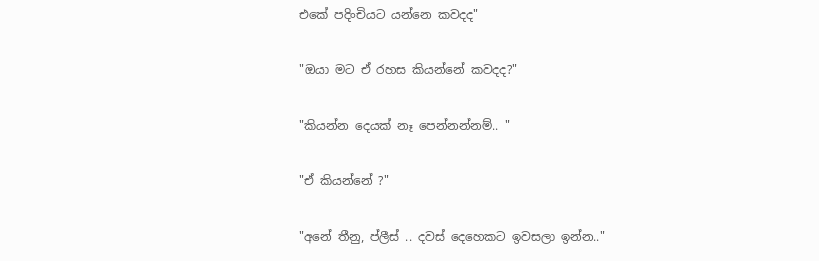එකේ පදිංචියට යන්නෙ කවදද"

"ඔයා මට ඒ රහස කියන්නේ කවදද?"

"කියන්න දෙයක් නෑ පෙන්නන්නම්.. "

"ඒ කියන්නේ ?"

"අනේ තීනු, ප්ලීස් .. දවස් දෙහෙකට ඉවසලා ඉන්න.."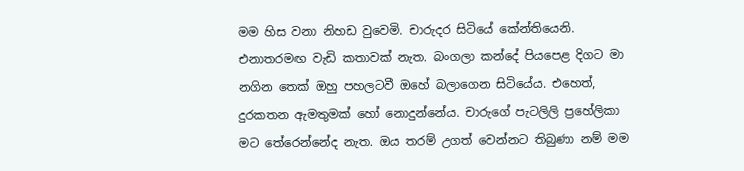මම හිස වනා නිහඩ වුවෙමි. චාරුදර සිටියේ කේන්තියෙනි. එනාතරමඟ වැඩි කතාවක් නැත. බංගලා කන්දේ පියපෙළ දිගට මා නගින තෙක් ඔහු පහලටවී ඔහේ බලාගෙන සිටියේය. එහෙත්, දුරකතන ඇමතුමක් හෝ නොදුන්නේය. චාරුගේ පැටලිලි ප්‍රහේලිකා මට තේරෙන්නේද නැත. ඔය තරම් උගත් වෙන්නට තිබුණා නම් මම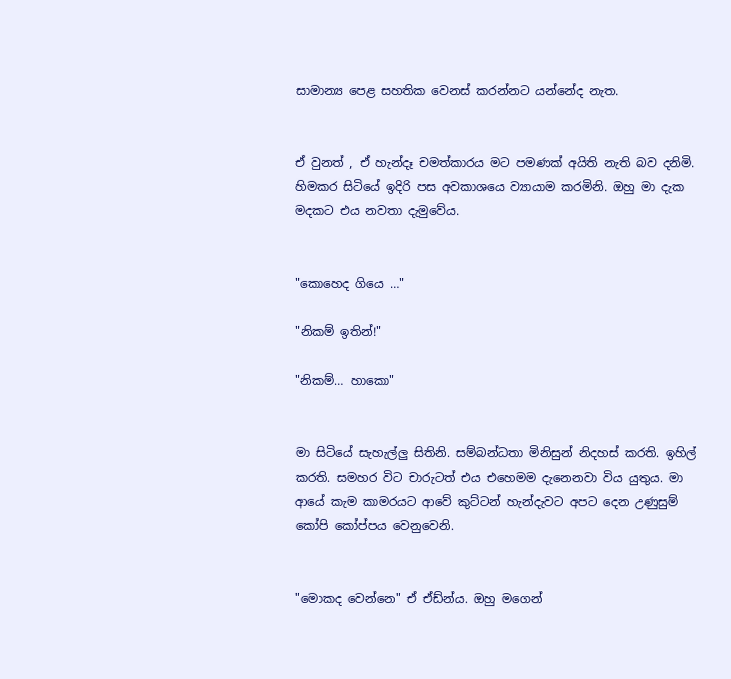සාමාන්‍ය පෙළ සහතික වෙනස් කරන්නට යන්නේද නැත.


ඒ වුනත් , ඒ හැන්දෑ චමත්කාරය මට පමණක් අයිති නැති බව දනිමි. හිමකර සිටියේ ඉදිරි පස අවකාශයෙ ව්‍යායාම කරමිනි. ඔහු මා දැක මදකට එය නවතා දැමුවේය.


"කොහෙද ගියෙ …"

"නිකම් ඉතින්!"

"නිකම්… හාකො"


මා සිටියේ සැහැල්ලු සිතිනි. සම්බන්ධතා මිනිසුන් නිදහස් කරති. ඉහිල් කරති. සමහර විට චාරුටත් එය එහෙමම දැනෙනවා විය යුතුය. මා ආයේ කැම කාමරයට ආවේ කුට්ටන් හැන්දැවට අපට දෙන උණුසුම් කෝපි කෝප්පය වෙනුවෙනි.


"මොකද වෙන්නෙ" ඒ ඒඩ්න්ය. ඔහු මගෙන්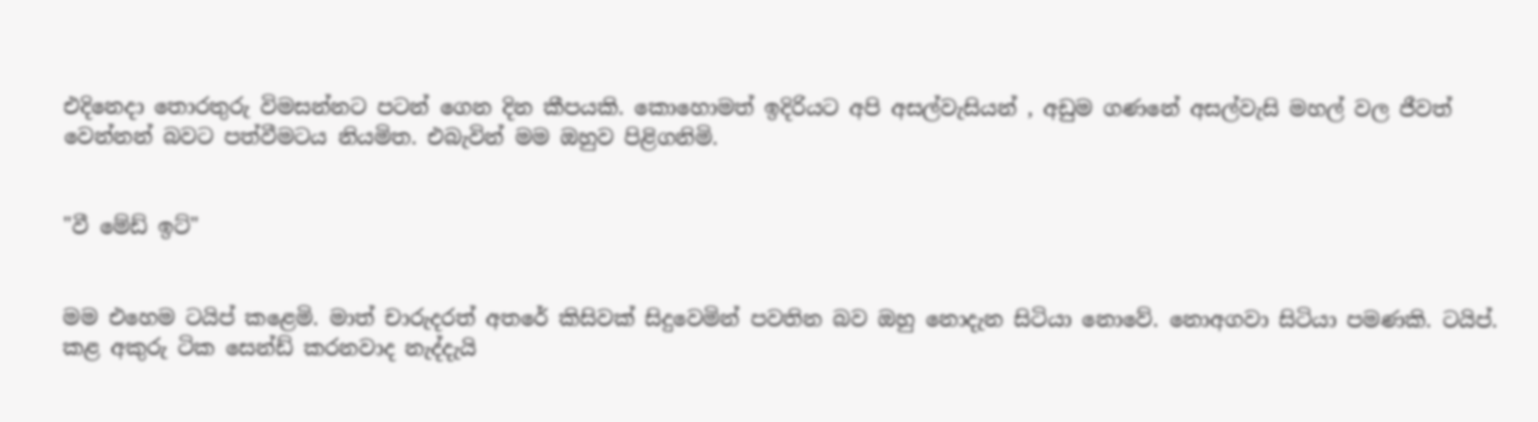එදිනෙදා තොරතුරු විමසන්නට පටන් ගෙන දින කීපයකි. කොහොමත් ඉදිරියට අපි අසල්වැසියන් , අඩුම ගණනේ අසල්වැසි මහල් වල ජීවත් වෙන්නන් බවට පත්වීමටය නියමිත. එබැවින් මම ඔහුව පිළිගනිමි.


"වී මේඩ් ඉට්"


මම එහෙම ටයිප් කළෙමි. මාත් චාරුදරත් අතරේ කිසිවක් සිදුවෙමින් පවතින බව ඔහු නොදැන සිටියා නොවේ. නොඅගවා සිටියා පමණකි. ටයිප්. කළ අකුරු ටික සෙන්ඩ් කරනවාද නැද්දැයි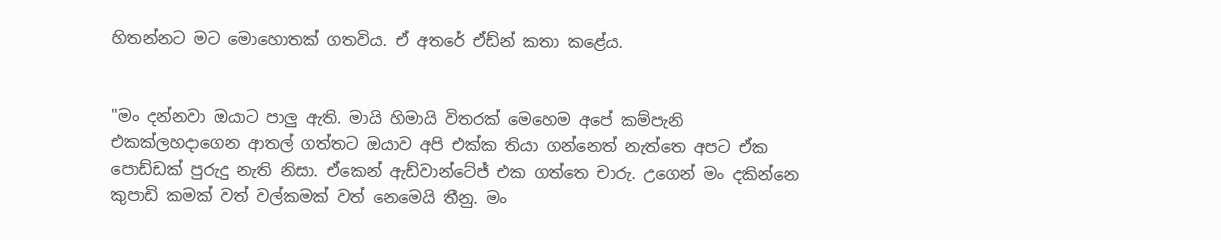හිතන්නට මට මොහොතක් ගතවිය. ඒ අතරේ ඒඩ්න් කතා කළේය.


"මං දන්නවා ඔයාට පාලු ඇති. මායි හිමායි විතරක් මෙහෙම අපේ කම්පැනි එකක්ලහදාගෙන ආතල් ගත්තට ඔයාව අපි එක්ක තියා ගන්නෙත් නැත්තෙ අපට ඒක පොඩ්ඩක් පුරුදු නැති නිසා. ඒකෙන් ඇඩ්වාන්ටේජ් එක ගත්තෙ චාරු. උගෙන් මං දකින්නෙ කුපාඩි කමක් වත් වල්කමක් වත් නෙමෙයි තීනු. මං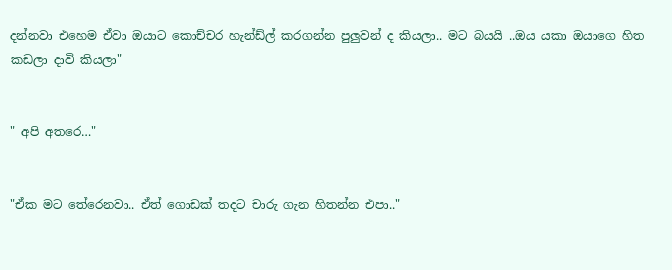දන්නවා එහෙම ඒවා ඔයාට කොච්චර හැන්ඩ්ල් කරගන්න පුලුවන් ද කියලා.. මට බයයි ..ඔය යකා ඔයාගෙ හිත කඩලා දාවි කියලා"


" අපි අතරෙ…"


"ඒක මට තේරෙනවා.. ඒත් ගොඩක් තදට චාරු ගැන හිතන්න එපා.."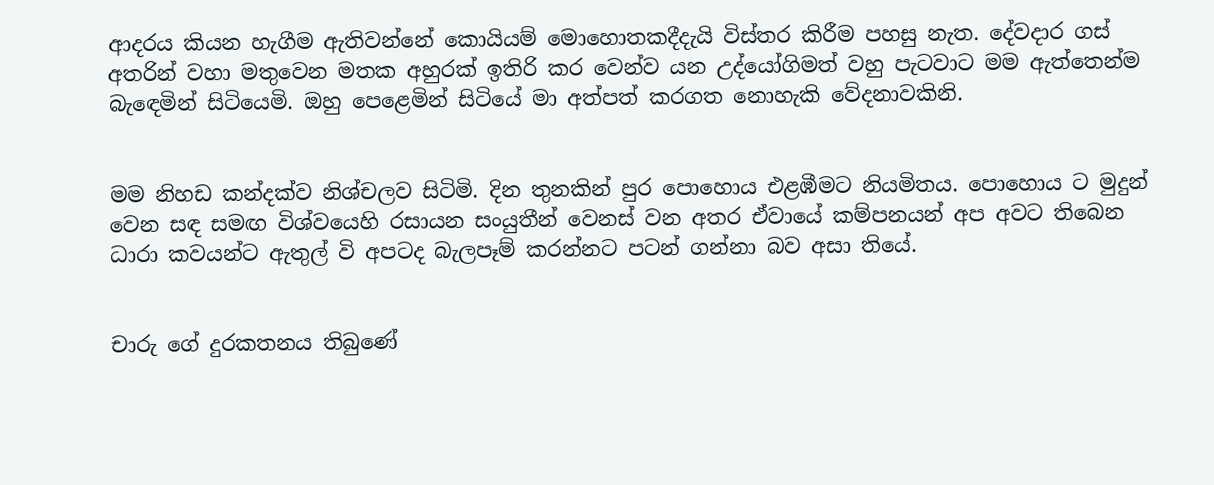ආදරය කියන හැගීම ඇතිවන්නේ කොයියම් මොහොතකදීදැයි විස්තර කිරීම පහසු නැත. දේවදාර ගස් අතරින් වහා මතුවෙන මතක අහුරක් ඉතිරි කර වෙන්ව යන උද්යෝගිමත් වහු පැටවාට මම ඇත්තෙන්ම බැඳෙමින් සිටියෙමි. ඔහු පෙළෙමින් සිටියේ මා අත්පත් කරගත නොහැකි වේදනාවකිනි.


මම නිහඩ කන්දක්ව නිශ්චලව සිටිමි. දින තුනකින් පුර පොහොය එළඹීමට නියමිතය. පොහොය ට මුදුන් වෙන සඳ සමඟ විශ්වයෙහි රසායන සංයුතීන් වෙනස් වන අතර ඒවායේ කම්පනයන් අප අවට තිබෙන ධාරා කවයන්ට ඇතුල් වි අපටද බැලපෑම් කරන්නට පටන් ගන්නා බව අසා තියේ.


චාරු ගේ දුරකතනය තිබුණේ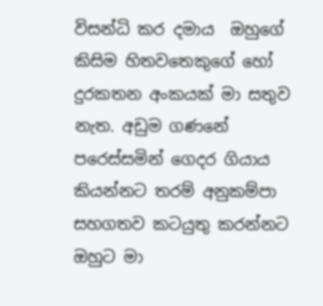විසන්ධි කර දමාය  ඔහුගේ කිසිම හිතවතෙකුගේ හෝ දුරකතන අංකයක් මා සතුව නැත. අඩුම ගණනේ පරෙස්සමින් ගෙදර ගියාය කියන්නට තරම් අනුකම්පා සහගතව කටයුතු කරන්නට ඔහුට මා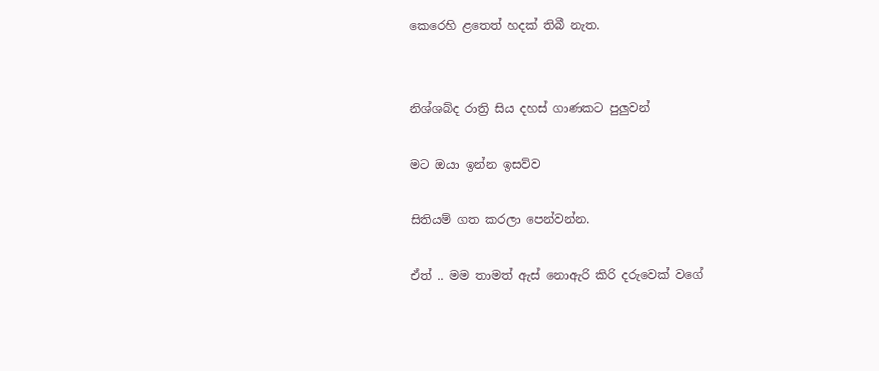කෙරෙහි ළතෙත් හදක් තිබී නැත.


නිශ්ශබ්ද රාත්‍රි සිය දහස් ගාණකට පුලුවන්

මට ඔයා ඉන්න ඉසව්ව

සිතියම් ගත කරලා පෙන්වන්න.

ඒත් .. මම තාමත් ඇස් නොඇරි කිරි දරුවෙක් වගේ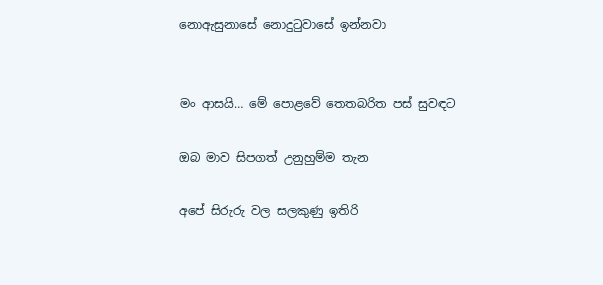නොඇසුනාසේ නොදුටුවාසේ ඉන්නවා


මං ආසයි… මේ පොළවේ තෙතබරිත පස් සුවඳට

ඔබ මාව සිපගත් උනුහුම්ම තැන

අපේ සිරුරු වල සලකුණු ඉතිරි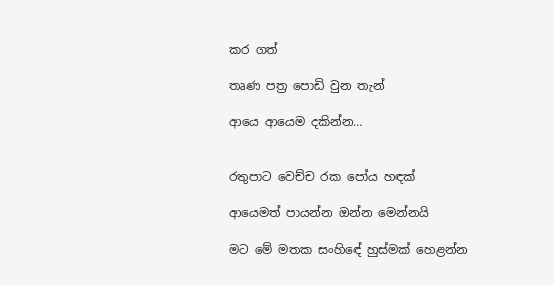කර ගත්

තෘණ පත්‍ර පොඩි වුන තැන්

ආයෙ ආයෙම දකින්න…


රතුපාට වෙච්ච රක පෝය හඳක්

ආයෙමත් පායන්න ඔන්න මෙන්නයි

මට මේ මතක සංහිඳේ හුස්මක් හෙළන්න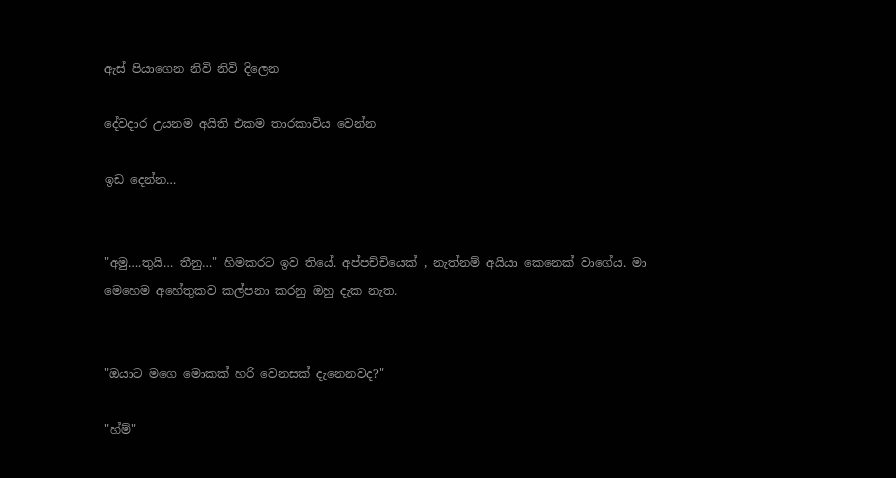ඇස් පියාගෙන නිවි නිවි දිලෙන

දේවදාර උයනම අයිති එකම තාරකාවිය වෙන්න

ඉඩ දෙන්න…


"අමු….තුයි… තීනු…" හිමකරට ඉව තියේ. අප්පච්චියෙක් , නැත්නම් අයියා කෙනෙක් වාගේය. මා මෙහෙම අහේතුකව කල්පනා කරනු ඔහු දැක නැත.


"ඔයාට මගෙ මොකක් හරි වෙනසක් දැනෙනවද?"

"හ්ම්"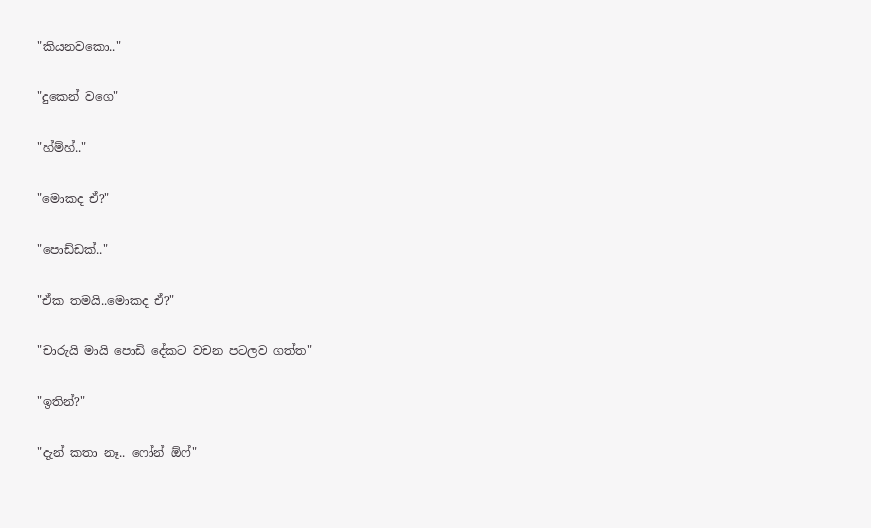"කියනවකො.."

"දුකෙන් වගෙ"

"හ්ම්හ්.."

"මොකද ඒ?"

"පොඩ්ඩක්.."

"ඒක තමයි..මොකද ඒ?"

"චාරුයි මායි පොඩි දේකට වචන පටලව ගත්ත"

"ඉතින්?"

"දැන් කතා නෑ.. ෆෝන් ඕෆ්"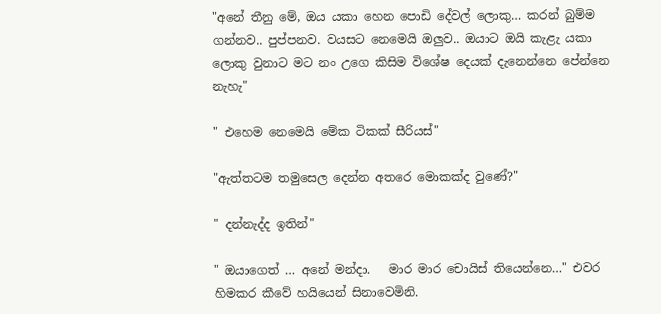"අනේ තීනු මේ, ඔය යකා හෙන පොඩි දේවල් ලොකු… කරන් බුම්ම ගන්නව.. පුප්පනව. වයසට නෙමෙයි ඔලුව.. ඔයාට ඔයි කැළැ යකා ලොකු වුනාට මට නං උගෙ කිසිම විශේෂ දෙයක් දැනෙන්නෙ පේන්නෙ නැහැ"

" එහෙම නෙමෙයි මේක ටිකක් සීරියස්"

"ඇත්තටම තමුසෙල දෙන්න අතරෙ මොකක්ද වුණේ?"

" දන්නැද්ද ඉතින්"

" ඔයාගෙත් … අනේ මන්දා.   මාර මාර චොයිස් තියෙන්නෙ…" එවර හිමකර කීවේ හයියෙන් සිනාවෙමිනි.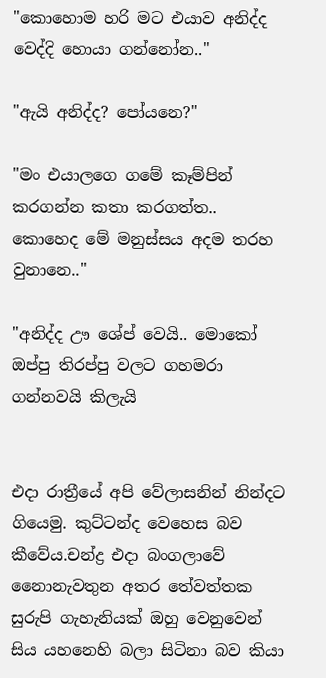"කොහොම හරි මට එයාව අනිද්ද වෙද්දි හොයා ගන්නෝන.."

"ඇයි අනිද්ද? පෝයනෙ?"

"මං එයාලගෙ ගමේ කෑම්පින් කරගන්න කතා කරගත්ත.. කොහෙද මේ මනුස්සය අදම තරහ වුනානෙ.."

"අනිද්ද ඌ ශේප් වෙයි.. මොකෝ ඔප්පු තිරප්පු වලට ගහමරා ගන්නවයි කිලැයි


එදා රාත්‍රීයේ අපි වේලාසනින් නින්දට ගියෙමු. කුට්ටන්ද වෙහෙස බව කීවේය.චන්ද්‍ර එදා බංගලාවේ නෛානැවතුන අතර තේවත්තක සුරුපි ගැහැනියක් ඔහු වෙනුවෙන් සිය යහනෙහි බලා සිටිනා බව කියා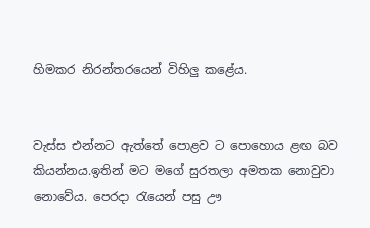හිමකර නිරන්තරයෙන් විහිලු කළේය.


වැස්ස එන්නට ඇත්තේ පොළව ට පොහොය ළඟ බව කියන්නය.ඉතින් මට මගේ සුරතලා අමතක නොවුවා නොවේය. පෙරදා රැයෙන් පසු ඌ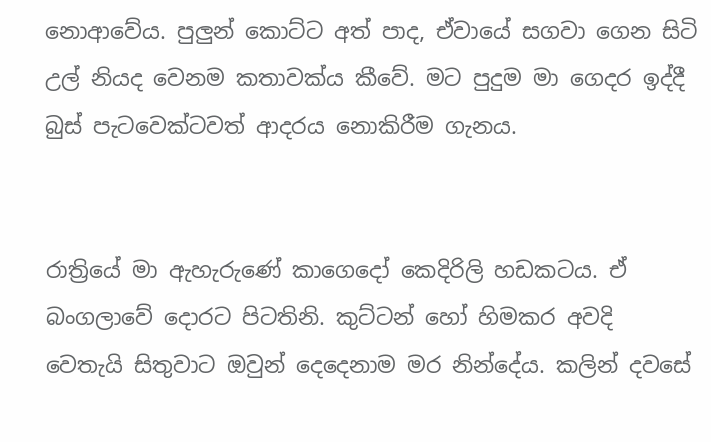නොආවේය. පුලුන් කොට්ට අත් පාද, ඒවායේ සගවා ගෙන සිටි උල් නියද වෙනම කතාවක්ය කීවේ. මට පුදුම මා ගෙදර ඉද්දී බුස් පැටවෙක්ටවත් ආදරය නොකිරීම ගැනය.


රාත්‍රියේ මා ඇහැරුණේ කාගෙදෝ කෙදිරිලි හඩකටය. ඒ බංගලාවේ දොරට පිටතිනි. කුට්ටන් හෝ හිමකර අවදි වෙතැයි සිතුවාට ඔවුන් දෙදෙනාම මර නින්දේය. කලින් දවසේ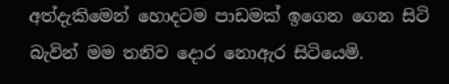අත්දැකිමෙන් හොදටම පාඩමක් ඉගෙන ගෙන සිටි බැවින් මම තනිව දොර නොඇර සිටියෙමි.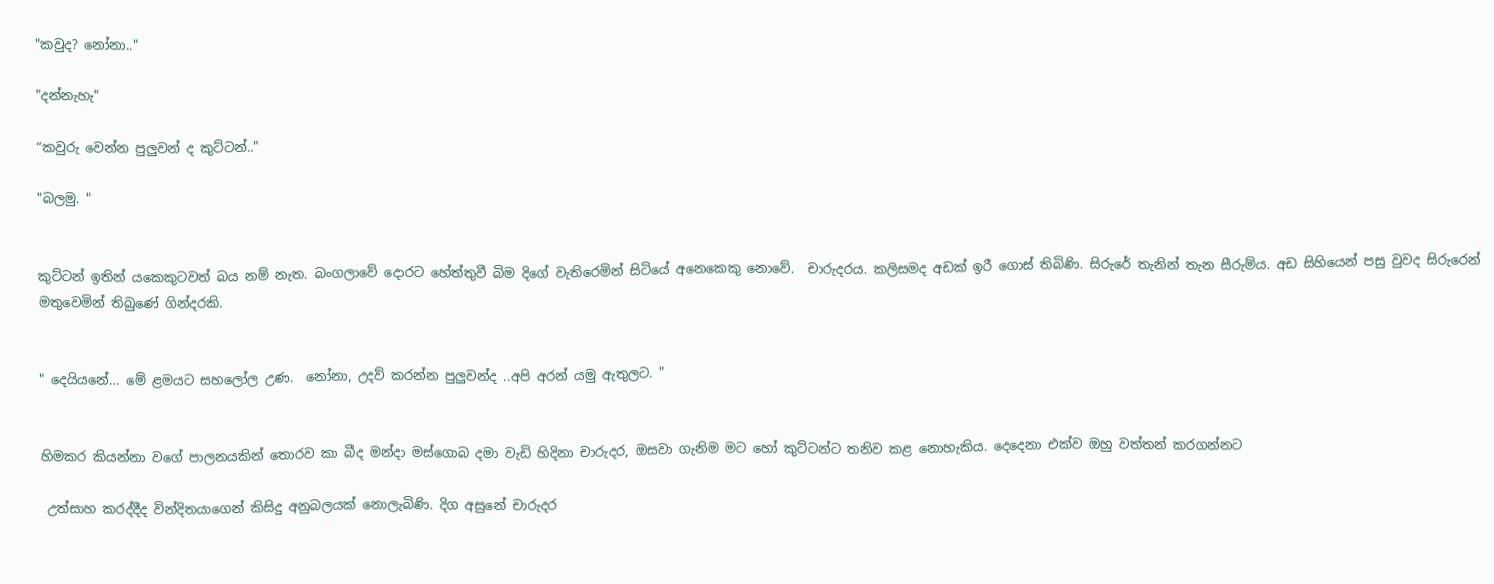"කවුද? නෝනා.."

"දන්නැහැ"

“කවුරු වෙන්න පුලුවන් ද කුට්ටන්.."

"බලමු. "


කුට්ටන් ඉතින් යකෙකුටවත් බය නම් නැත. බංගලාවේ දොරට හේත්තුවී බිම දිගේ වැතිරෙමින් සිටියේ අනෙකෙකු නොවේ.  චාරුදරය. කලිසමද අඩක් ඉරී ගොස් තිබිණි. සිරුරේ තැනින් තැන සීරුම්ය. අඩ සිහියෙන් පසු වුවද සිරුරෙන් මතුවෙමින් තිබුණේ ගින්දරකි.


" දෙයියනේ… මේ ළමයට සහලෝල උණ.  නෝනා, උදව් කරන්න පුලුවන්ද ..අපි අරන් යමු ඇතුලට. "


හිමකර කියන්නා වගේ පාලනයකින් තොරව කා බීද මන්දා මස්ගොබ දමා වැඩි හිදිනා චාරුදර, ඔසවා ගැනිම මට හෝ කුට්ටන්ට තනිව කළ නොහැකිය. දෙදෙනා එක්ව ඔහු වත්තන් කරගන්නට

 උත්සාහ කරද්දීද වින්දිතයාගෙන් කිසිදු අනුබලයක් නොලැබිණි. දිග අසුනේ චාරුදර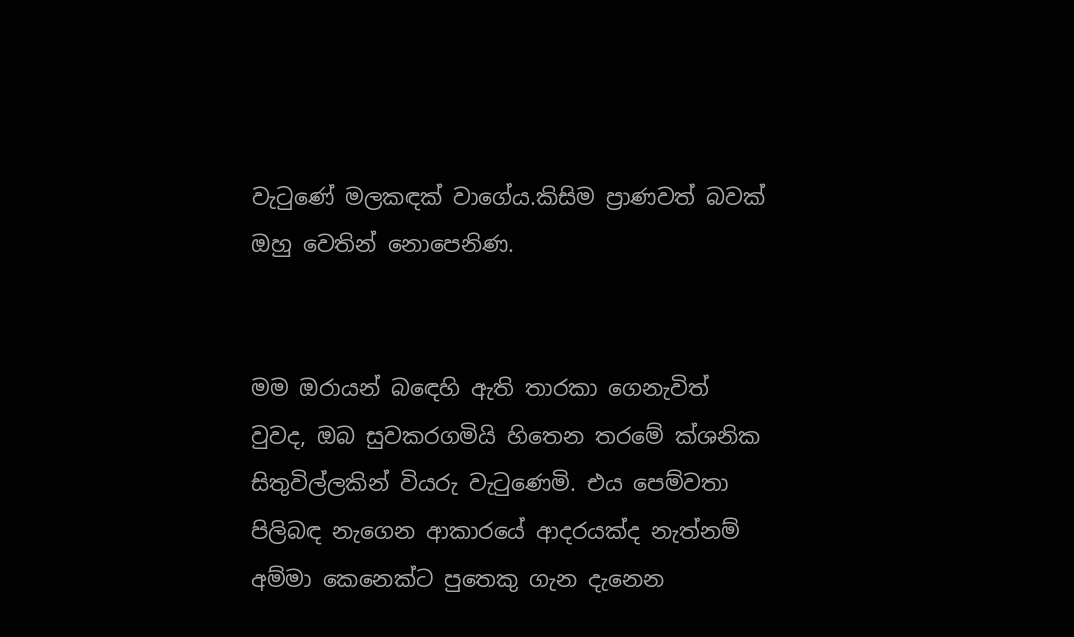වැටුණේ මලකඳක් වාගේය.කිසිම ප්‍රාණවත් බවක් ඔහු වෙතින් නොපෙනිණ.


මම ඔරායන් බඳෙහි ඇති තාරකා ගෙනැවිත් වුවද, ඔබ සුවකරගමියි හිතෙන තරමේ ක්ශනික සිතුවිල්ලකින් වියරු වැටුණෙමි. එය පෙම්වතා පිලිබඳ නැගෙන ආකාරයේ ආදරයක්ද නැත්නම් අම්මා කෙනෙක්ට පුතෙකු ගැන දැනෙන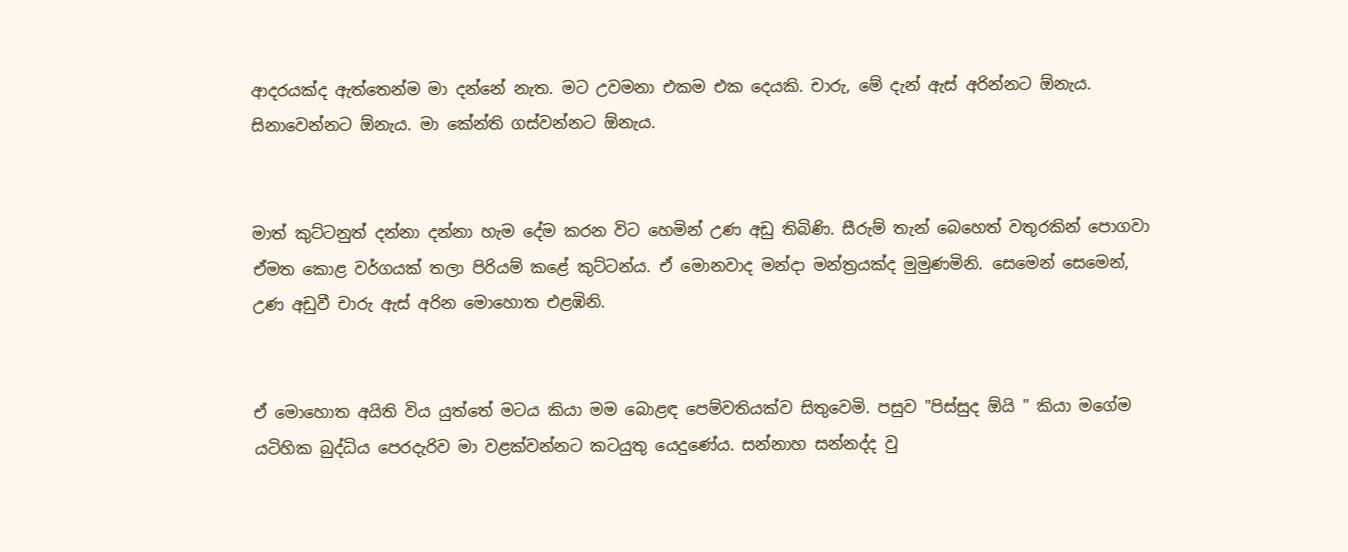ආදරයක්ද ඇත්තෙන්ම මා දන්නේ නැත. මට උවමනා එකම එක දෙයකි. චාරු, මේ දැන් ඇස් අරින්නට ඕනැය. සිනාවෙන්නට ඕනැය. මා කේන්ති ගස්වන්නට ඕනැය.


මාත් කුට්ටනුත් දන්නා දන්නා හැම දේම කරන විට හෙමින් උණ අඩු තිබිණි. සීරුම් තැන් බෙහෙත් වතුරකින් පොගවා ඒමත කොළ වර්ගයක් තලා පිරියම් කළේ කුට්ටන්ය. ඒ මොනවාද මන්දා මන්ත්‍රයක්ද මුමුණමිනි. සෙමෙන් සෙමෙන්, උණ අඩුවී චාරු ඇස් අරින මොහොත එළඹිනි.


ඒ මොහොත අයිති විය යුත්තේ මටය කියා මම බොළඳ පෙම්වතියක්ව සිතුවෙමි. පසුව "පිස්සුද ඕයි " කියා මගේම යටිහික බුද්ධිය පෙරදැරිව මා වළක්වන්නට කටයුතු යෙදුණේය. සන්නාහ සන්නද්ද වු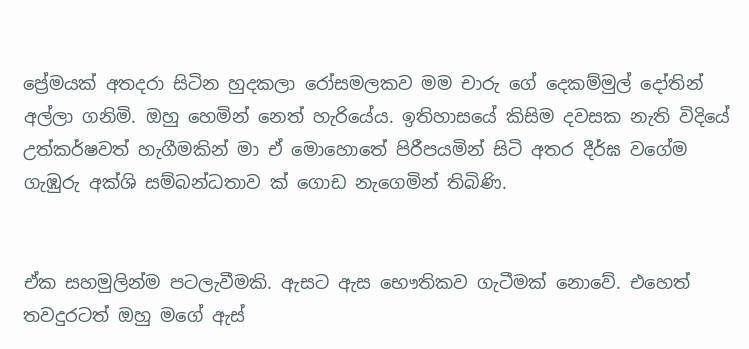ප්‍රේමයක් අතදරා සිටින හුදකලා රෝසමලකව මම චාරු ගේ දෙකම්මුල් දෝතින් අල්ලා ගනිමි. ඔහු හෙමින් නෙත් හැරියේය. ඉතිහාසයේ කිසිම දවසක නැති විදියේ උත්කර්ෂවත් හැගීමකින් මා ඒ මොහොතේ පිරීපයමින් සිටි අතර දීර්ඝ වගේම ගැඹුරු අක්ශි සම්බන්ධතාව ක් ගොඩ නැගෙමින් තිබිණි.


ඒක සහමුලින්ම පටලැවීමකි. ඇසට ඇස භෞතිකව ගැටීමක් නොවේ. එහෙත් තවදුරටත් ඔහු මගේ ඇස්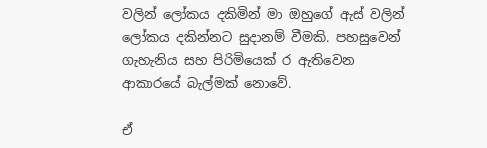වලින් ලෝකය දකිමින් මා ඔහුගේ ඇස් වලින් ලෝකය දකින්නට සුදානම් වීමකි. පහසුවෙන් ගැහැනිය සහ පිරිමියෙක් ර ඇතිවෙන ආකාරයේ බැල්මක් නොවේ.

ඒ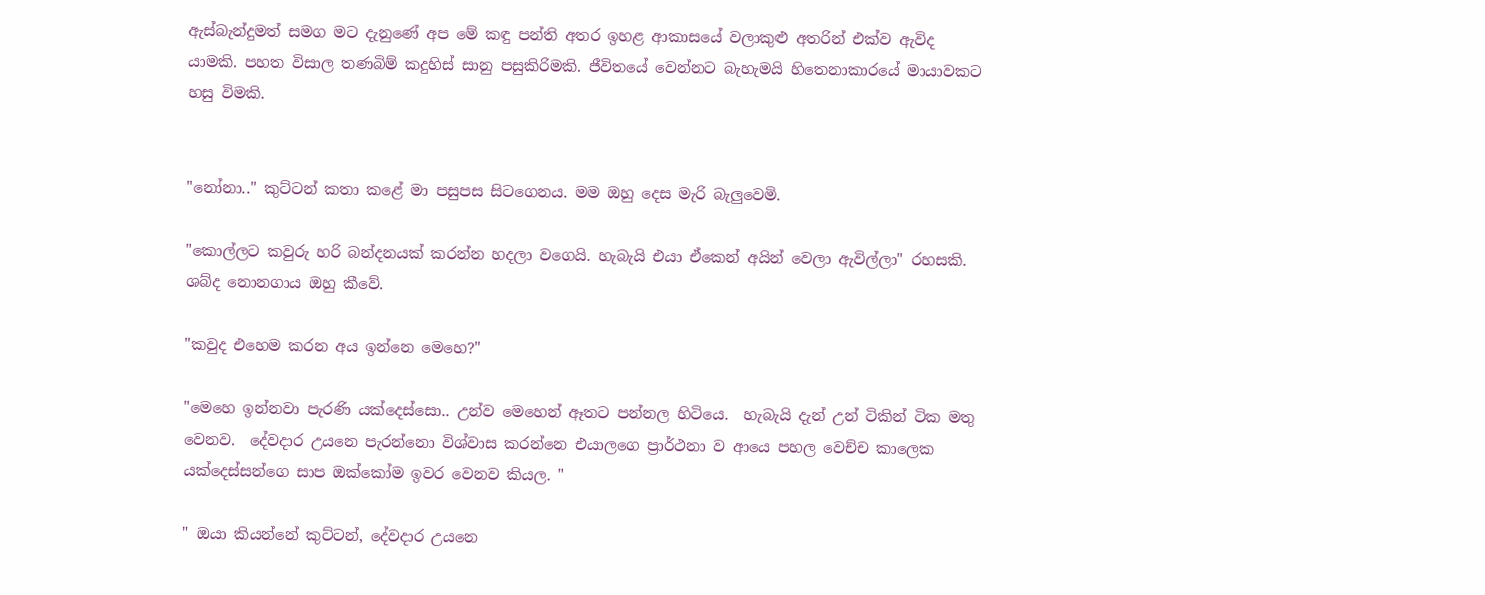ඇස්බැන්දුමත් සමග මට දැනුණේ අප මේ කඳු පන්ති අතර ඉහළ ආකාසයේ වලාකුළු අතරින් එක්ව ඇවිද යාමකි. පහත විසාල තණබිම් කදුහිස් සානු පසුකිරිමකි. ජීවිතයේ වෙන්නට බැහැමයි හිතෙනාකාරයේ මායාවකට හසු විමකි.


"නෝනා.." කුට්ටන් කතා කළේ මා පසුපස සිටගෙනය. මම ඔහු දෙස මැරි බැලුවෙමි.

"කොල්ලට කවුරු හරි බන්දනයක් කරන්න හදලා වගෙයි. හැබැයි එයා ඒකෙන් අයින් වෙලා ඇවිල්ලා" රහසකි. ශබ්ද නොනගාය ඔහු කීවේ.

"කවුද එහෙම කරන අය ඉන්නෙ මෙහෙ?"

"මෙහෙ ඉන්නවා පැරණි යක්දෙස්සො.. උන්ව මෙහෙන් ඈතට පන්නල හිටියෙ.  හැබැයි දැන් උන් ටිකින් ටික මතු වෙනව.  දේවදාර උයනෙ පැරන්නො විශ්වාස කරන්නෙ එයාලගෙ ප්‍රාර්ථනා ව ආයෙ පහල වෙච්ච කාලෙක යක්දෙස්සන්ගෙ සාප ඔක්කෝම ඉවර වෙනව කියල. "

" ඔයා කියන්නේ කුට්ටන්, දේවදාර උයනෙ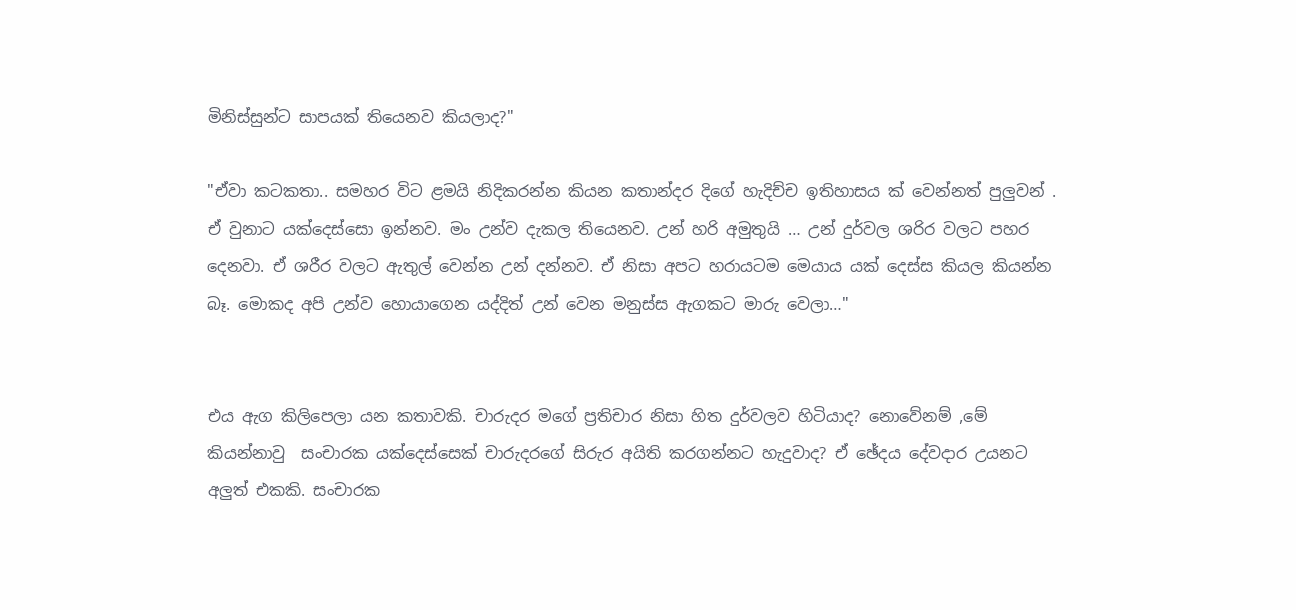මිනිස්සුන්ට සාපයක් තියෙනව කියලාද?"

"ඒවා කටකතා.. සමහර විට ළමයි නිදිකරන්න කියන කතාන්දර දිගේ හැදිච්ච ඉතිහාසය ක් වෙන්නත් පුලුවන් . ඒ වුනාට යක්දෙස්සො ඉන්නව. මං උන්ව දැකල තියෙනව. උන් හරි අමුතුයි … උන් දුර්වල ශරිර වලට පහර දෙනවා. ඒ ශරීර වලට ඇතුල් වෙන්න උන් දන්නව. ඒ නිසා අපට හරායටම මෙයාය යක් දෙස්ස කියල කියන්න බෑ. මොකද අපි උන්ව හොයාගෙන යද්දිත් උන් වෙන මනුස්ස ඇගකට මාරු වෙලා…"


එය ඇග කිලිපෙලා යන කතාවකි. චාරුදර මගේ ප්‍රතිචාර නිසා හිත දුර්වලව හිටියාද? නොවේනම් ,මේ කියන්නාවු  සංචාරක යක්දෙස්සෙක් චාරුදරගේ සිරුර අයිති කරගන්නට හැදුවාද? ඒ ඡේදය දේවදාර උයනට අලුත් එකකි. සංචාරක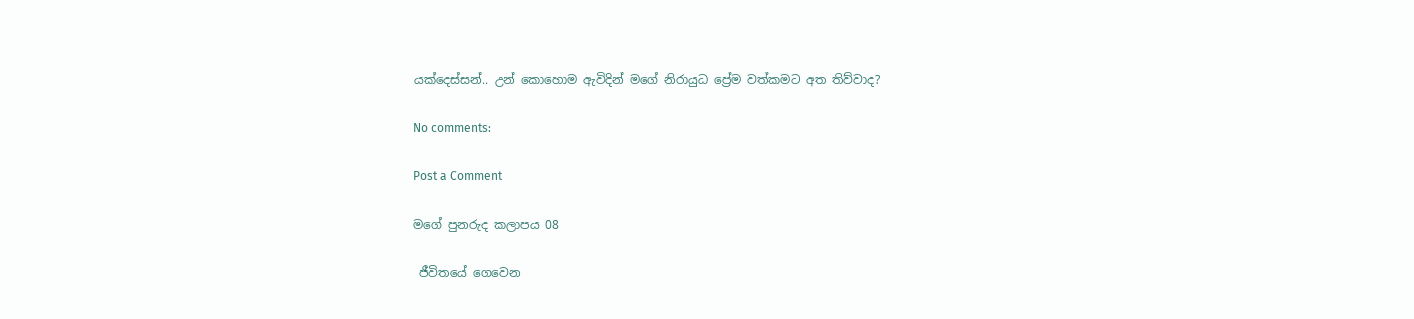යක්දෙස්සන්.. උන් කොහොම ඇවිදින් මගේ නිරායුධ ප්‍රේම වත්කමට අත තිව්වාද?

No comments:

Post a Comment

මගේ පුනරුද කලාපය 08

 ජීවිතයේ ගෙවෙන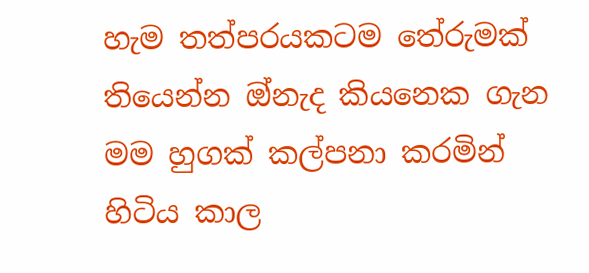හැම තත්පරයකටම තේරුමක් තියෙන්න ඔ්නැද කියනෙක ගැන මම හුගක් කල්පනා කරමින් හිටිය කාල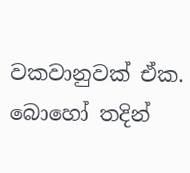වකවානුවක් ඒක. බොහෝ තදින්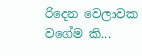රිදෙන වෙලාවක වගේම කි...